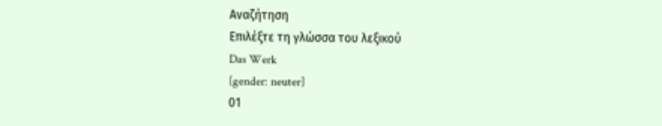Αναζήτηση
Επιλέξτε τη γλώσσα του λεξικού
Das Werk
[gender: neuter]
01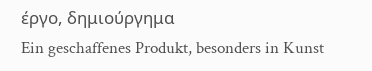έργο, δημιούργημα
Ein geschaffenes Produkt, besonders in Kunst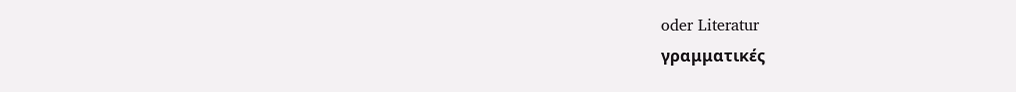oder Literatur
γραμματικές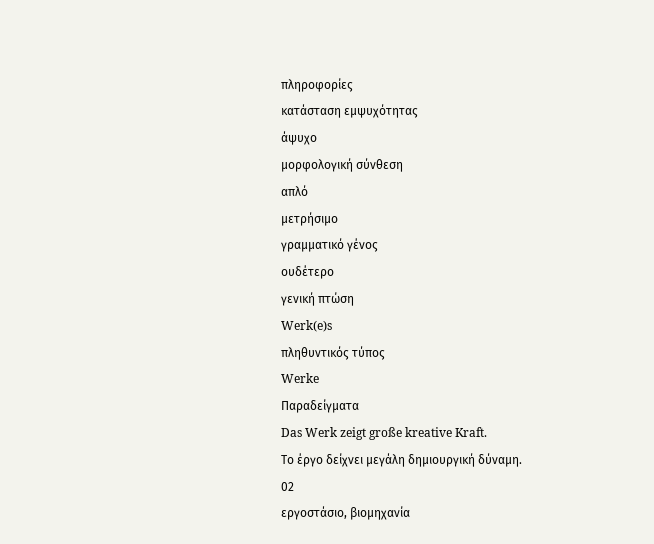πληροφορίες
κατάσταση εμψυχότητας
άψυχο
μορφολογική σύνθεση
απλό
μετρήσιμο
γραμματικό γένος
ουδέτερο
γενική πτώση
Werk(e)s
πληθυντικός τύπος
Werke
Παραδείγματα
Das Werk zeigt große kreative Kraft.
Το έργο δείχνει μεγάλη δημιουργική δύναμη.
02
εργοστάσιο, βιομηχανία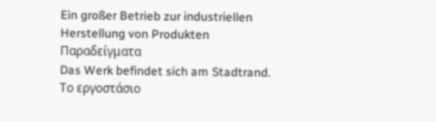Ein großer Betrieb zur industriellen Herstellung von Produkten
Παραδείγματα
Das Werk befindet sich am Stadtrand.
Το εργοστάσιο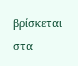βρίσκεται στα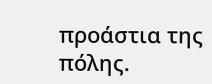προάστια της πόλης.